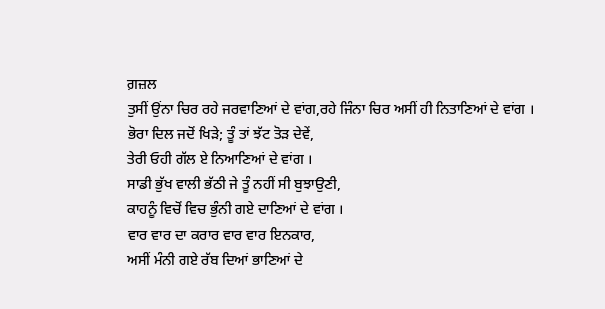ਗ਼ਜ਼ਲ
ਤੁਸੀਂ ਉਂਨਾ ਚਿਰ ਰਹੇ ਜਰਵਾਣਿਆਂ ਦੇ ਵਾਂਗ,ਰਹੇ ਜਿੰਨਾ ਚਿਰ ਅਸੀਂ ਹੀ ਨਿਤਾਣਿਆਂ ਦੇ ਵਾਂਗ ।
ਭੋਰਾ ਦਿਲ ਜਦੋਂ ਖਿੜੇ; ਤੂੰ ਤਾਂ ਝੱਟ ਤੋੜ ਦੇਵੇਂ,
ਤੇਰੀ ਓਹੀ ਗੱਲ ਏ ਨਿਆਣਿਆਂ ਦੇ ਵਾਂਗ ।
ਸਾਡੀ ਭੁੱਖ ਵਾਲੀ ਭੱਠੀ ਜੇ ਤੂੰ ਨਹੀਂ ਸੀ ਬੁਝਾਉਣੀ,
ਕਾਹਨੂੰ ਵਿਚੋਂ ਵਿਚ ਭੁੰਨੀ ਗਏ ਦਾਣਿਆਂ ਦੇ ਵਾਂਗ ।
ਵਾਰ ਵਾਰ ਦਾ ਕਰਾਰ ਵਾਰ ਵਾਰ ਇਨਕਾਰ,
ਅਸੀਂ ਮੰਨੀ ਗਏ ਰੱਬ ਦਿਆਂ ਭਾਣਿਆਂ ਦੇ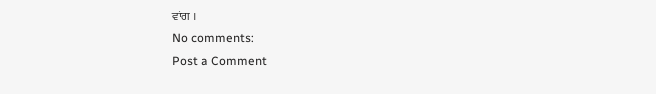ਵਾਂਗ ।
No comments:
Post a Comment